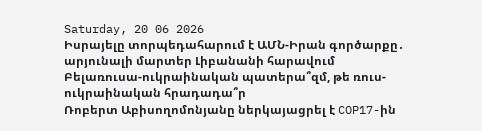Saturday, 20 06 2026
Իսրայելը տորպեդահարում է ԱՄՆ-Իրան գործարքը․ արյունալի մարտեր Լիբանանի հարավում
Բելառուսա-ուկրաինական պատերա՞զմ, թե ռուս-ուկրաինական հրադադա՞ր
Ռոբերտ Աբիսողոմոնյանը ներկայացրել է COP17-ին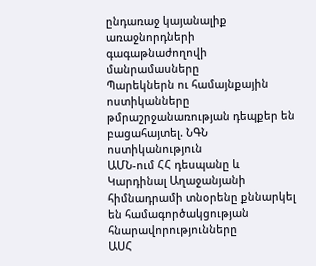ընդառաջ կայանալիք առաջնորդների գագաթնաժողովի մանրամասները
Պարեկներն ու համայնքային ոստիկանները թմրաշրջանառության դեպքեր են բացահայտել. ՆԳՆ ոստիկանություն
ԱՄՆ-ում ՀՀ դեսպանը և Կարդինալ Աղաջանյանի հիմնադրամի տնօրենը քննարկել են համագործակցության հնարավորությունները
ԱՍՀ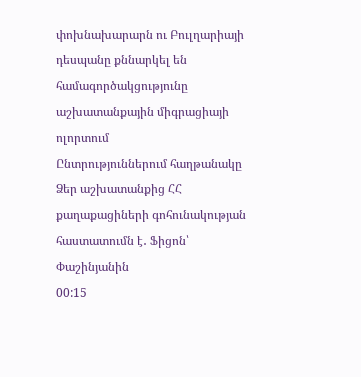փոխնախարարն ու Բուլղարիայի դեսպանը քննարկել են համագործակցությունը աշխատանքային միգրացիայի ոլորտում
Ընտրություններում հաղթանակը Ձեր աշխատանքից ՀՀ քաղաքացիների գոհունակության հաստատումն է․ Ֆիցոն՝ Փաշինյանին
00:15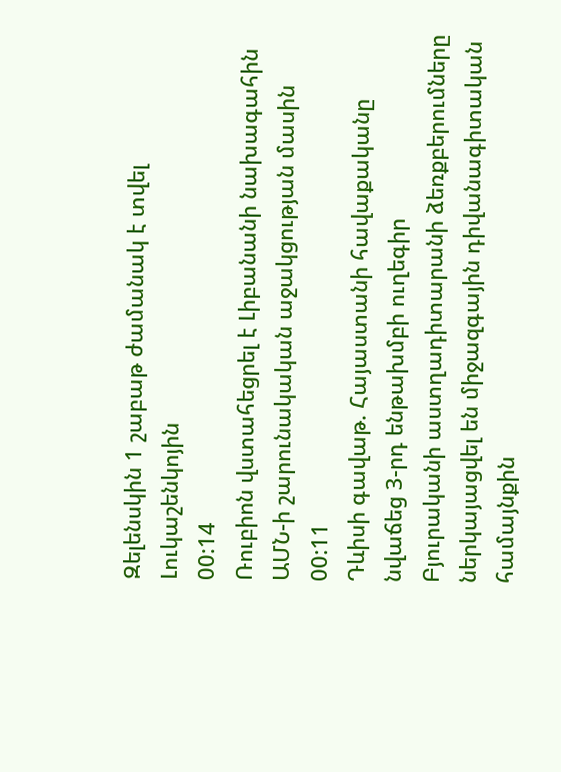Զելենսկին 1 շաբաթ ժամանակ է տվել Լուկաշենկոյին
00:14
Ռուբիոն վստահեցրել է Լիբանանի նախագահին ԱՄՆ-ի շարունակական աջակցության մասին
00:11
Դևիսի գավաթ. Հայաստանի հավաքականը նվաճեց 3-րդ ենթախմբի ուղեգիր
Բյուրականի աստղադիտարանի ձեռքբերումները ներկայացվել են միջազգային դիվանագիտական համայնքին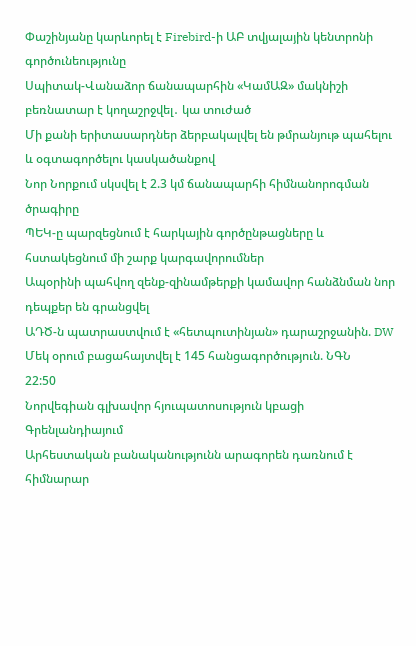Փաշինյանը կարևորել է Firebird-ի ԱԲ տվյալային կենտրոնի գործունեությունը
Սպիտակ-Վանաձոր ճանապարհին «ԿամԱԶ» մակնիշի բեռնատար է կողաշրջվել․ կա տուժած
Մի քանի երիտասարդներ ձերբակալվել են թմրանյութ պահելու և օգտագործելու կասկածանքով
Նոր Նորքում սկսվել է 2.3 կմ ճանապարհի հիմնանորոգման ծրագիրը
ՊԵԿ-ը պարզեցնում է հարկային գործընթացները և հստակեցնում մի շարք կարգավորումներ
Ապօրինի պահվող զենք-զինամթերքի կամավոր հանձնման նոր դեպքեր են գրանցվել
ԱԴԾ-ն պատրաստվում է «հետպուտինյան» դարաշրջանին. DW
Մեկ օրում բացահայտվել է 145 հանցագործություն. ՆԳՆ
22:50
Նորվեգիան գլխավոր հյուպատոսություն կբացի Գրենլանդիայում
Արհեստական բանականությունն արագորեն դառնում է հիմնարար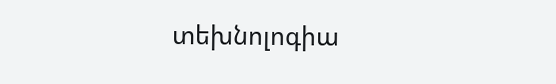տեխնոլոգիա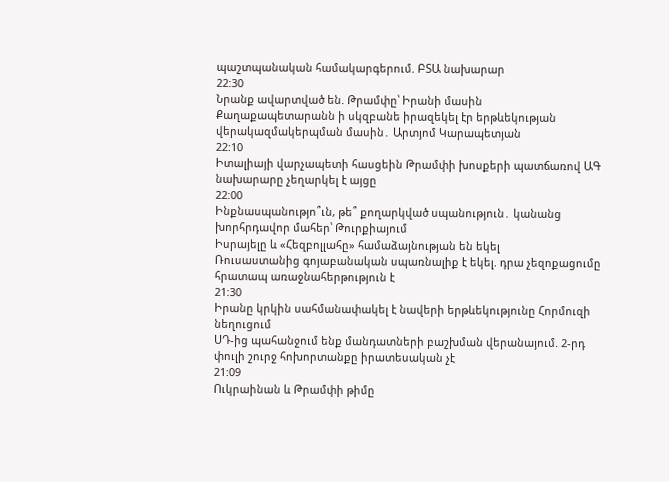պաշտպանական համակարգերում. ԲՏԱ նախարար
22:30
Նրանք ավարտված են. Թրամփը՝ Իրանի մասին
Քաղաքապետարանն ի սկզբանե իրազեկել էր երթևեկության վերակազմակերպման մասին․ Արտյոմ Կարապետյան
22:10
Իտալիայի վարչապետի հասցեին Թրամփի խոսքերի պատճառով ԱԳ նախարարը չեղարկել է այցը
22:00
Ինքնասպանությո՞ւն, թե՞ քողարկված սպանություն․ կանանց խորհրդավոր մահեր՝ Թուրքիայում
Իսրայելը և «Հեզբոլլահը» համաձայնության են եկել
Ռուսաստանից գոյաբանական սպառնալիք է եկել. դրա չեզոքացումը հրատապ առաջնահերթություն է
21:30
Իրանը կրկին սահմանափակել է նավերի երթևեկությունը Հորմուզի նեղուցում
ՍԴ-ից պահանջում ենք մանդատների բաշխման վերանայում. 2-րդ փուլի շուրջ հոխորտանքը իրատեսական չէ
21:09
Ուկրաինան և Թրամփի թիմը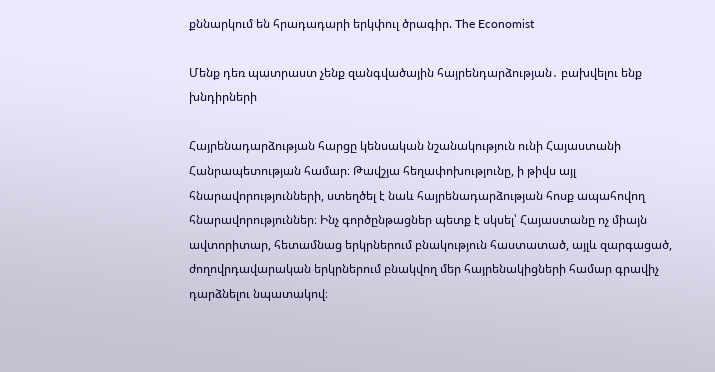քննարկում են հրադադարի երկփուլ ծրագիր. The Economist

Մենք դեռ պատրաստ չենք զանգվածային հայրենդարձության․ բախվելու ենք խնդիրների

Հայրենադարձության հարցը կենսական նշանակություն ունի Հայաստանի Հանրապետության համար։ Թավշյա հեղափոխությունը, ի թիվս այլ հնարավորությունների, ստեղծել է նաև հայրենադարձության հոսք ապահովող հնարավորություններ։ Ինչ գործընթացներ պետք է սկսել՝ Հայաստանը ոչ միայն ավտորիտար, հետամնաց երկրներում բնակություն հաստատած, այլև զարգացած, ժողովրդավարական երկրներում բնակվող մեր հայրենակիցների համար գրավիչ դարձնելու նպատակով։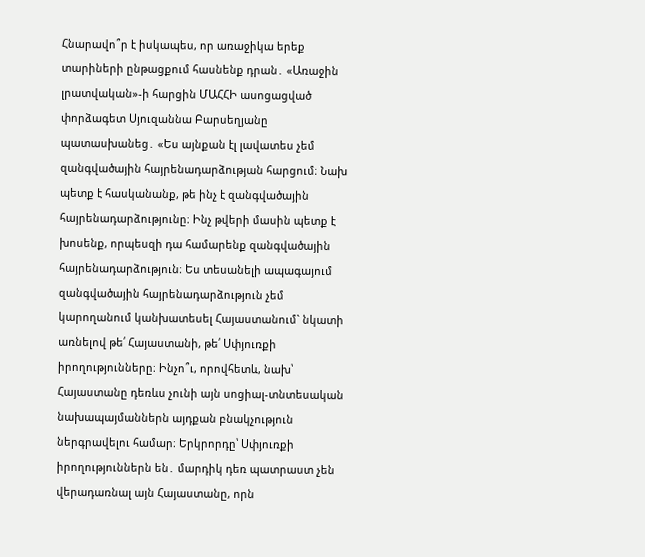Հնարավո՞ր է իսկապես, որ առաջիկա երեք տարիների ընթացքում հասնենք դրան․ «Առաջին լրատվական»-ի հարցին ՄԱՀՀԻ ասոցացված փորձագետ Սյուզաննա Բարսեղյանը պատասխանեց․ «Ես այնքան էլ լավատես չեմ զանգվածային հայրենադարձության հարցում։ Նախ պետք է հասկանանք, թե ինչ է զանգվածային հայրենադարձությունը։ Ինչ թվերի մասին պետք է խոսենք, որպեսզի դա համարենք զանգվածային հայրենադարձություն։ Ես տեսանելի ապագայում զանգվածային հայրենադարձություն չեմ կարողանում կանխատեսել Հայաստանում` նկատի առնելով թե՛ Հայաստանի, թե՛ Սփյուռքի իրողությունները։ Ինչո՞ւ, որովհետև, նախ՝ Հայաստանը դեռևս չունի այն սոցիալ-տնտեսական նախապայմաններն այդքան բնակչություն ներգրավելու համար։ Երկրորդը՝ Սփյուռքի իրողություններն են․ մարդիկ դեռ պատրաստ չեն վերադառնալ այն Հայաստանը, որն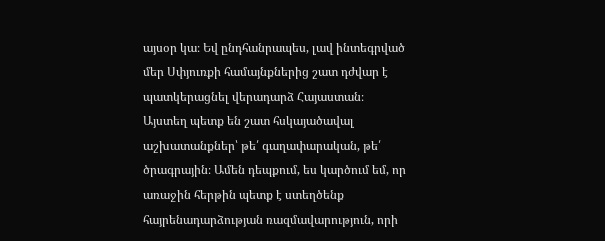այսօր կա։ Եվ ընդհանրապես, լավ ինտեգրված մեր Սփյուռքի համայնքներից շատ դժվար է պատկերացնել վերադարձ Հայաստան։ Այստեղ պետք են շատ հսկայածավալ աշխատանքներ՝ թե՛ գաղափարական, թե՛ ծրագրային։ Ամեն դեպքում, ես կարծում եմ, որ առաջին հերթին պետք է ստեղծենք հայրենադարձության ռազմավարություն, որի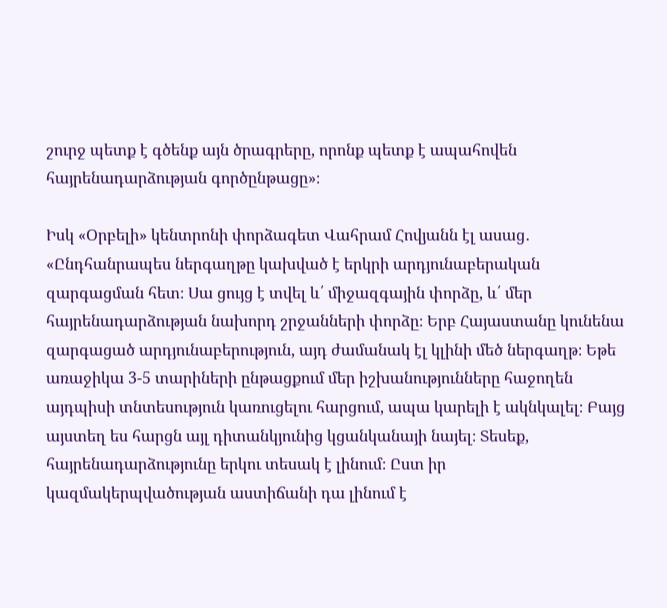շուրջ պետք է գծենք այն ծրագրերը, որոնք պետք է ապահովեն հայրենադարձության գործընթացը»։

Իսկ «Օրբելի» կենտրոնի փորձագետ Վահրամ Հովյանն էլ ասաց․ «Ընդհանրապես ներգաղթը կախված է երկրի արդյունաբերական զարգացման հետ։ Սա ցույց է տվել և՛ միջազգային փորձը, և՛ մեր հայրենադարձության նախորդ շրջանների փորձը։ Երբ Հայաստանը կունենա զարգացած արդյունաբերություն, այդ ժամանակ էլ կլինի մեծ ներգաղթ։ Եթե առաջիկա 3-5 տարիների ընթացքում մեր իշխանությունները հաջողեն այդպիսի տնտեսություն կառուցելու հարցում, ապա կարելի է ակնկալել։ Բայց այստեղ ես հարցն այլ դիտանկյունից կցանկանայի նայել։ Տեսեք, հայրենադարձությունը երկու տեսակ է լինում։ Ըստ իր կազմակերպվածության աստիճանի դա լինում է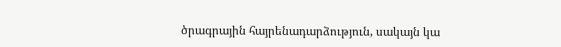ծրագրային հայրենադարձություն, սակայն կա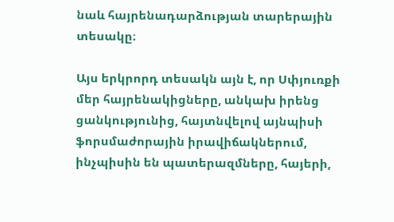նաև հայրենադարձության տարերային տեսակը։

Այս երկրորդ տեսակն այն է, որ Սփյուռքի մեր հայրենակիցները, անկախ իրենց ցանկությունից, հայտնվելով այնպիսի ֆորսմաժորային իրավիճակներում, ինչպիսին են պատերազմները, հայերի,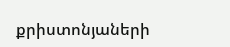քրիստոնյաների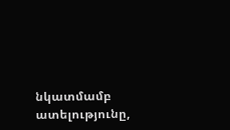նկատմամբ ատելությունը,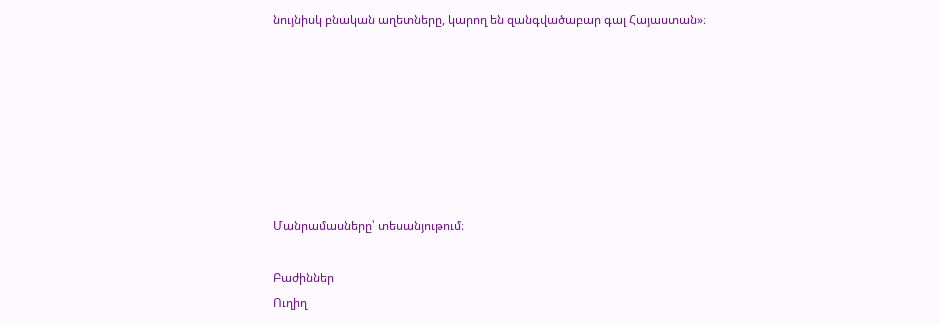նույնիսկ բնական աղետները, կարող են զանգվածաբար գալ Հայաստան»։







Մանրամասները՝ տեսանյութում։

Բաժիններ
Ուղիղ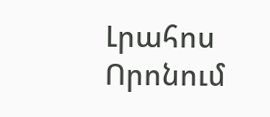Լրահոս
Որոնում